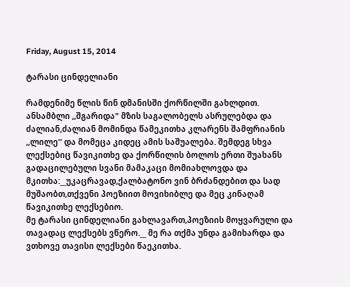Friday, August 15, 2014

ტარასი ცინდელიანი

რამდენიმე წლის წინ დმანისში ქორწილში გახლდით. ანსამბლი ,,შგარიდა" მზის საგალობელს ასრულებდა და ძალიან,ძალიან მომინდა წამეკითხა კლარენს შამფრიანის ,,ლილე'' და მომეცა კიდეც ამის საშუალება. შემდეგ სხვა ლექსებიც წავიკითხე და ქორწილის ბოლოს ერთი შუახანს გადაცილებული სვანი მამაკაცი მომიახლოვდა და მკითხა:__უკაცრავად,ქალბატონო ვინ ბრძანდებით და სად მუშაობთ,თქვენი პოეზიით მოვიხიბლე და მეც კინაღამ წავიკითხე ლექსებიო.
მე ტარასი ცინდელიანი გახლავართ,პოეზიის მოყვარული და თავადაც ლექსებს ვწერო.__ მე რა თქმა უნდა გამიხარდა და ვთხოვე თავისი ლექსები წაეკითხა.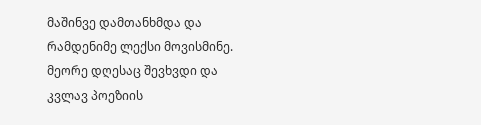მაშინვე დამთანხმდა და რამდენიმე ლექსი მოვისმინე. მეორე დღესაც შევხვდი და კვლავ პოეზიის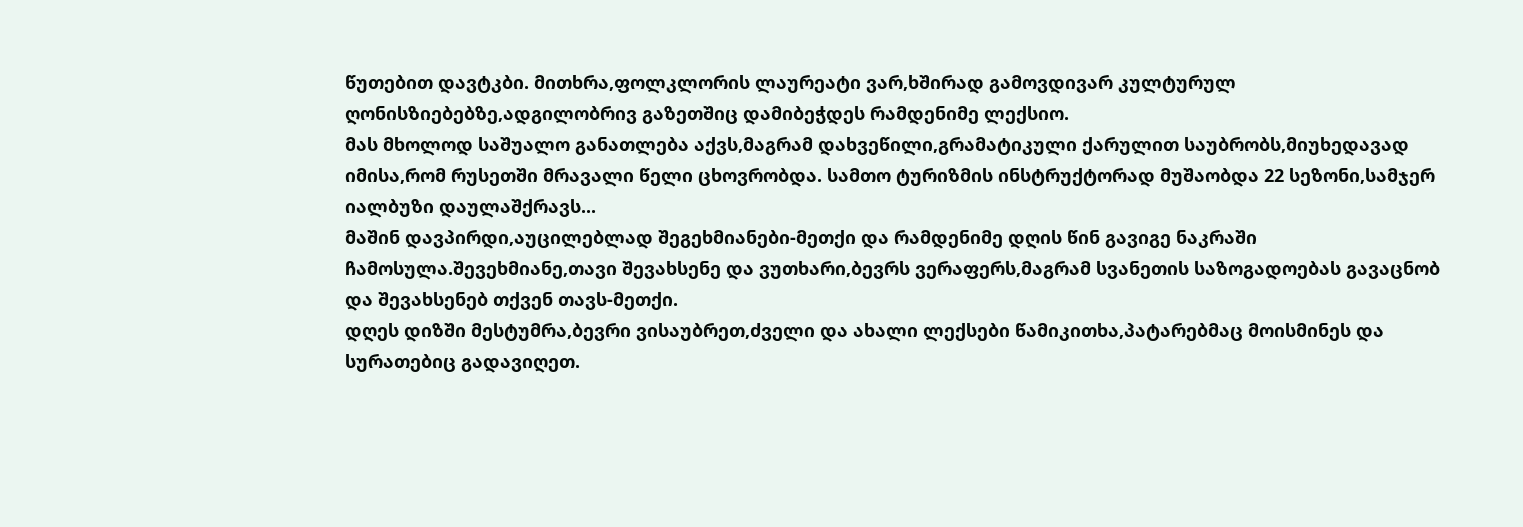წუთებით დავტკბი. მითხრა,ფოლკლორის ლაურეატი ვარ,ხშირად გამოვდივარ კულტურულ ღონისზიებებზე,ადგილობრივ გაზეთშიც დამიბეჭდეს რამდენიმე ლექსიო.
მას მხოლოდ საშუალო განათლება აქვს,მაგრამ დახვეწილი,გრამატიკული ქარულით საუბრობს,მიუხედავად იმისა,რომ რუსეთში მრავალი წელი ცხოვრობდა. სამთო ტურიზმის ინსტრუქტორად მუშაობდა 22 სეზონი,სამჯერ იალბუზი დაულაშქრავს...
მაშინ დავპირდი,აუცილებლად შეგეხმიანები-მეთქი და რამდენიმე დღის წინ გავიგე ნაკრაში ჩამოსულა.შევეხმიანე,თავი შევახსენე და ვუთხარი,ბევრს ვერაფერს,მაგრამ სვანეთის საზოგადოებას გავაცნობ და შევახსენებ თქვენ თავს-მეთქი.
დღეს დიზში მესტუმრა,ბევრი ვისაუბრეთ,ძველი და ახალი ლექსები წამიკითხა,პატარებმაც მოისმინეს და სურათებიც გადავიღეთ.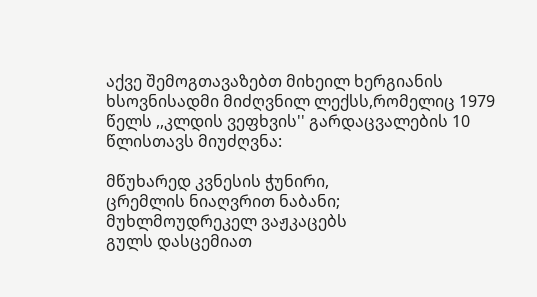აქვე შემოგთავაზებთ მიხეილ ხერგიანის ხსოვნისადმი მიძღვნილ ლექსს,რომელიც 1979 წელს ,,კლდის ვეფხვის'' გარდაცვალების 10 წლისთავს მიუძღვნა:

მწუხარედ კვნესის ჭუნირი,
ცრემლის ნიაღვრით ნაბანი;
მუხლმოუდრეკელ ვაჟკაცებს
გულს დასცემიათ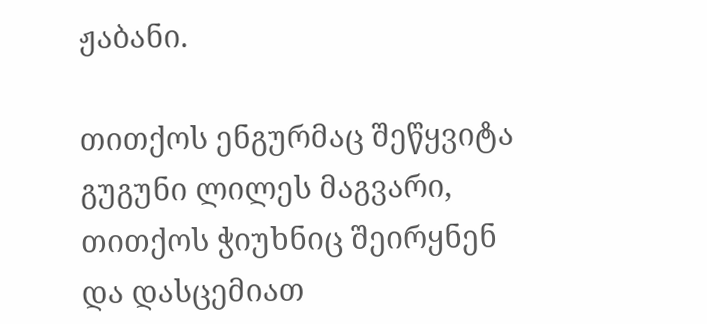ჟაბანი.

თითქოს ენგურმაც შეწყვიტა
გუგუნი ლილეს მაგვარი,
თითქოს ჭიუხნიც შეირყნენ
და დასცემიათ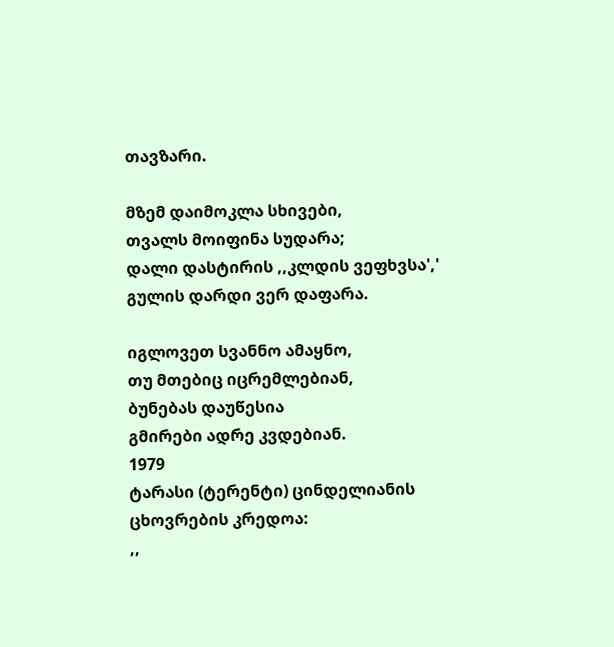თავზარი.

მზემ დაიმოკლა სხივები,
თვალს მოიფინა სუდარა;
დალი დასტირის ,,კლდის ვეფხვსა','
გულის დარდი ვერ დაფარა.

იგლოვეთ სვანნო ამაყნო,
თუ მთებიც იცრემლებიან,
ბუნებას დაუწესია
გმირები ადრე კვდებიან.
1979
ტარასი (ტერენტი) ცინდელიანის ცხოვრების კრედოა:
,,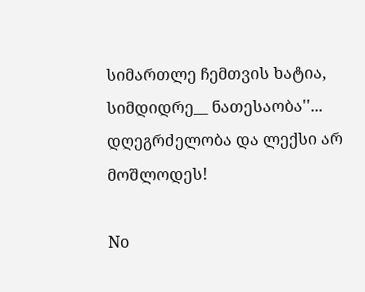სიმართლე ჩემთვის ხატია,
სიმდიდრე__ ნათესაობა''...
დღეგრძელობა და ლექსი არ მოშლოდეს!

No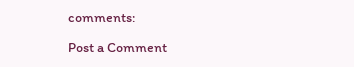comments:

Post a Comment